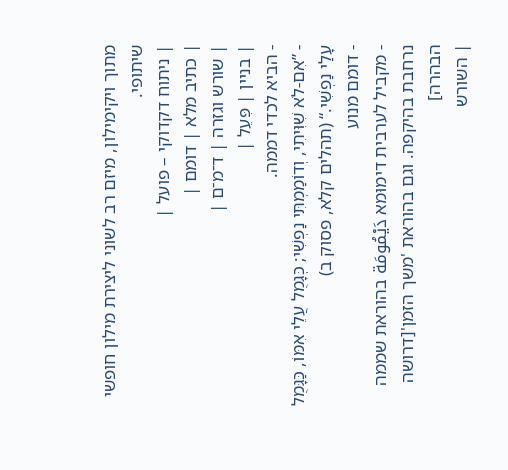מתוך ויקימילון, מיזם רב לשוני ליצירת מילון חופשי שיתופי.
| ניתוח דקדוקי – פועל |
| כתיב מלא | דומם |
| שורש וגזרה | ד־מ־ם |
| בניין | פִּעֵל |
- הביא לכדי דממה.
- ”אִם-לֹא שִׁוִּיתִי, וְדוֹמַמְתִּי נַפְשִׁי; כְּגָמֻל עֲלֵי אִמּוֹ, כַּגָּמֻל עָלַי נַפְשִׁי.“ (תהלים קלא, פסוק ב)
- דומם מנוע
- מקביל לערבית דימוּמא دَيْمُومَة בהוראת שממה נרחבת בהיקפה. וגם בהוראת 'משך הזמן'[דרושה הבהרה]
| השורש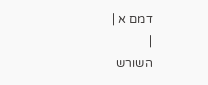דמם א |
|
השורש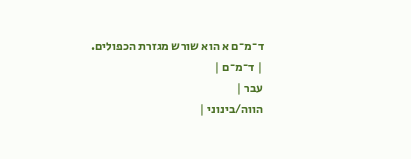ד־מ־ם א הוא שורש מגזרת הכפולים.
| ד־מ־ם |
עבר |
הווה/בינוני |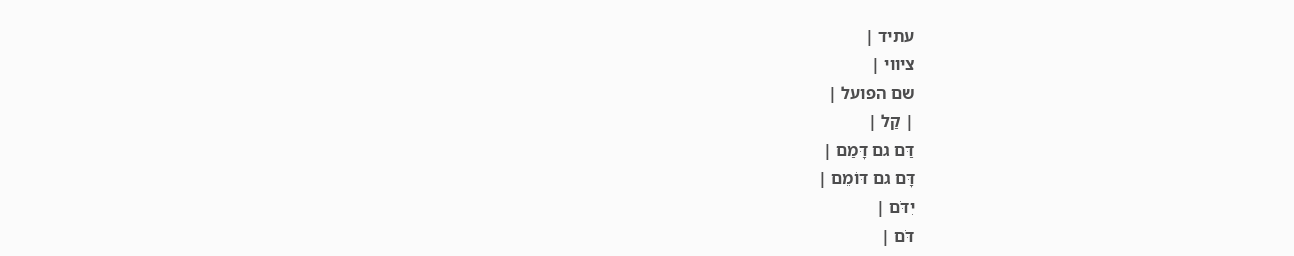עתיד |
ציווי |
שם הפועל |
| קַל |
דַּם גם דָּמַם |
דָּם גם דּוֹמֵם |
יִדֹּם |
דֹּם |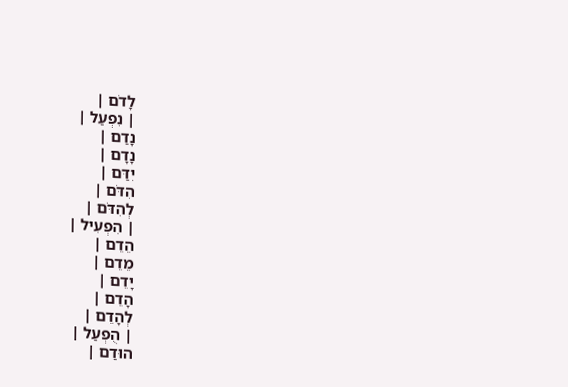לָדֹם |
| נִפְעַל |
נָדַם |
נָדָם |
יִדַּם |
הִדֹּם |
לְהִדֹּם |
| הִפְעִיל |
הֵדֵם |
מֵדֵם |
יָדֵם |
הָדֵם |
לְהָדֵם |
| הֻפְעַל |
הוּדַם |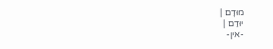מוּדָם |
יוּדַם |
-אין-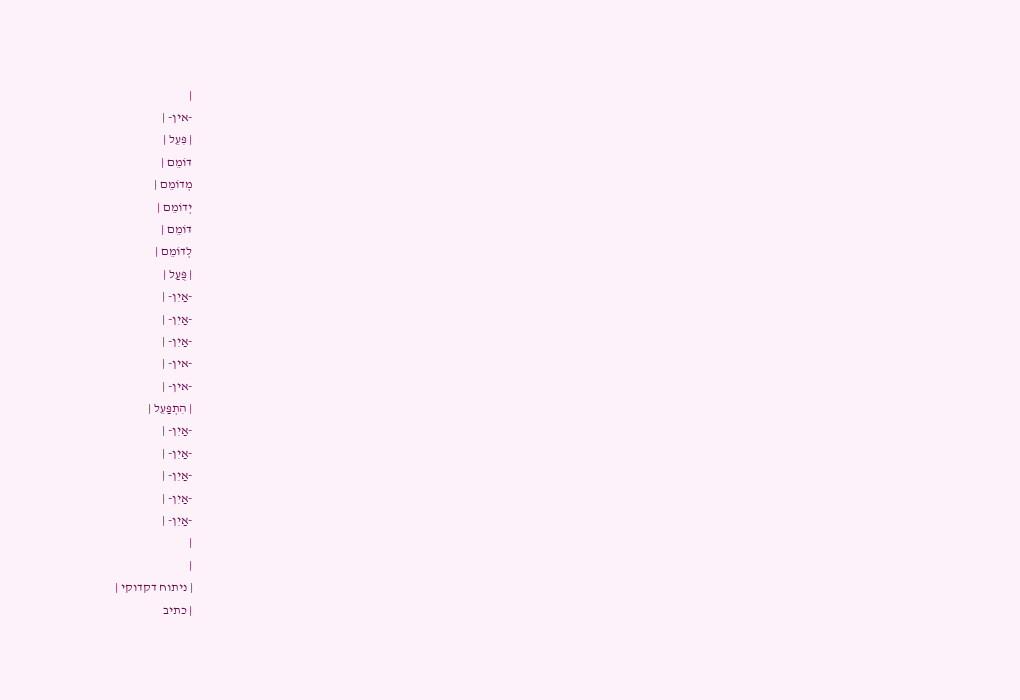|
-אין- |
| פִּעֵל |
דּוֹמֵם |
מְדוֹמֵם |
יְדוֹמֵם |
דּוֹמֵם |
לְדוֹמֵם |
| פֻּעַל |
-אַיִן- |
-אַיִן- |
-אַיִן- |
-אין- |
-אין- |
| הִתְפַּעֵל |
-אַיִן- |
-אַיִן- |
-אַיִן- |
-אַיִן- |
-אַיִן- |
|
|
| ניתוח דקדוקי |
| כתיב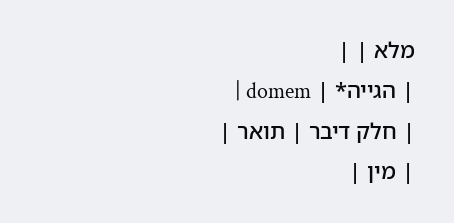מלא | |
| הגייה* | domem |
| חלק דיבר | תואר |
| מין |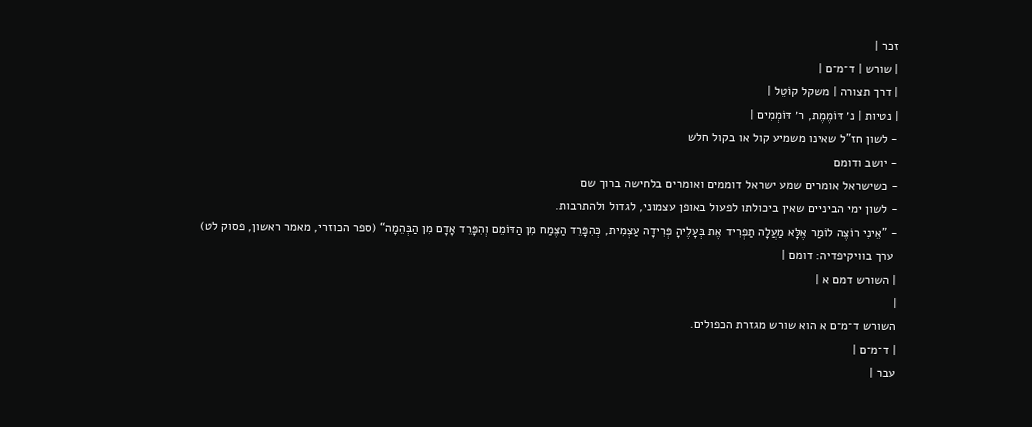זכר |
| שורש | ד־מ־ם |
| דרך תצורה | משקל קוֹטֵל |
| נטיות | נ׳ דּוֹמֶמֶת, ר׳ דּוֹמְמִים |
- לשון חז"ל שאינו משמיע קול או בקול חלש
- יושב ודומם
- כשישראל אומרים שמע ישראל דוממים ואומרים בלחישה ברוך שם
- לשון ימי הביניים שאין ביכולתו לפעול באופן עצמוני, לגדול ולהתרבות.
- ”אֵינִי רוֹצֶה לוֹמַר אֶלָּא מַעֲלָה תַפְרִיד אֶת בְּעָלֶיהָ פְּרִידָה עַצְמִית, כְּהִפָּרֵד הַצֶּמַח מִן הַדּוֹמֵם וְהִפָּרֵד אָדָם מִן הַבְּהֵמָה“ (ספר הכוזרי, מאמר ראשון, פסוק לט)
 ערך בוויקיפדיה: דומם |
| השורש דמם א |
|
השורש ד־מ־ם א הוא שורש מגזרת הכפולים.
| ד־מ־ם |
עבר |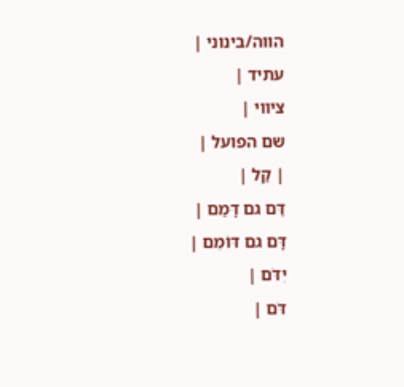הווה/בינוני |
עתיד |
ציווי |
שם הפועל |
| קַל |
דַּם גם דָּמַם |
דָּם גם דּוֹמֵם |
יִדֹּם |
דֹּם |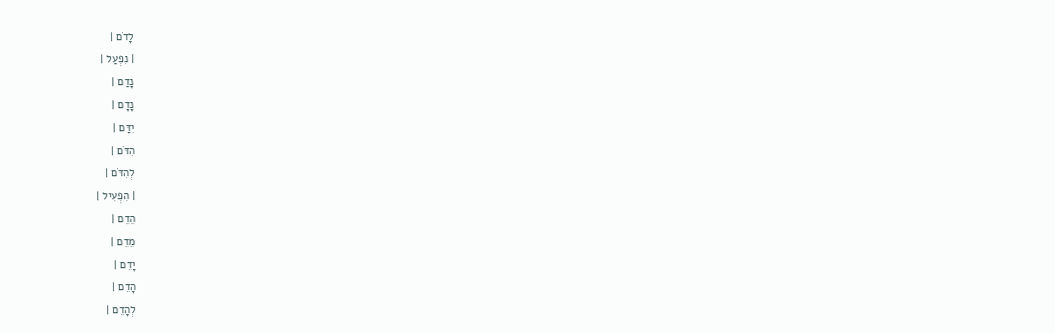לָדֹם |
| נִפְעַל |
נָדַם |
נָדָם |
יִדַּם |
הִדֹּם |
לְהִדֹּם |
| הִפְעִיל |
הֵדֵם |
מֵדֵם |
יָדֵם |
הָדֵם |
לְהָדֵם |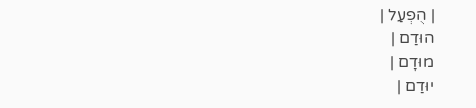| הֻפְעַל |
הוּדַם |
מוּדָם |
יוּדַם |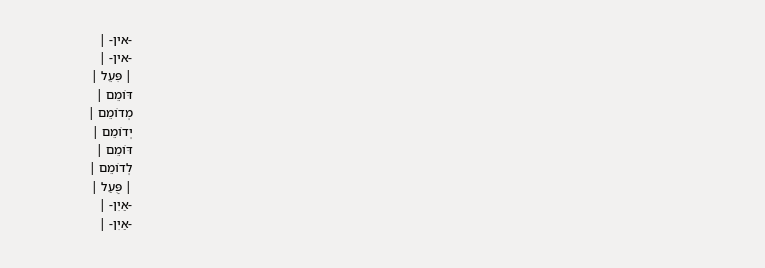-אין- |
-אין- |
| פִּעֵל |
דּוֹמֵם |
מְדוֹמֵם |
יְדוֹמֵם |
דּוֹמֵם |
לְדוֹמֵם |
| פֻּעַל |
-אַיִן- |
-אַיִן- |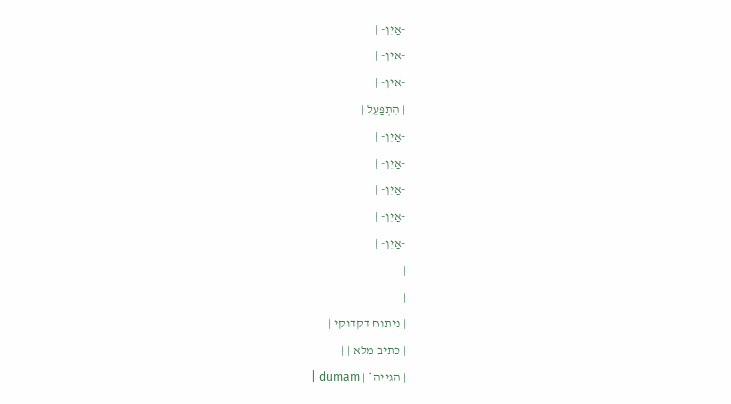-אַיִן- |
-אין- |
-אין- |
| הִתְפַּעֵל |
-אַיִן- |
-אַיִן- |
-אַיִן- |
-אַיִן- |
-אַיִן- |
|
|
| ניתוח דקדוקי |
| כתיב מלא | |
| הגייה* | dumam |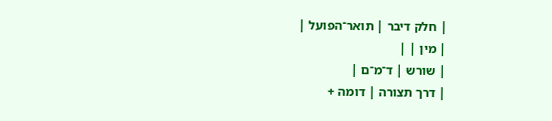| חלק דיבר | תואר־הפועל |
| מין | |
| שורש | ד־מ־ם |
| דרך תצורה | דומה +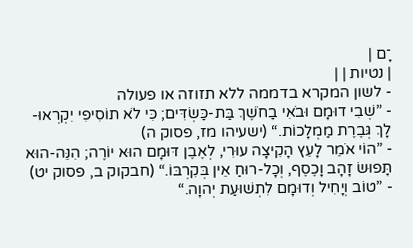־ָם |
| נטיות | |
- לשון המקרא בדממה ללא תזוזה או פעולה
- ”שְׁבִי דוּמָם וּבֹאִי בַחֹשֶׁךְ בַּת-כַּשְׂדִּים; כִּי לֹא תוֹסִיפִי יִקְרְאוּ-לָךְ גְּבֶרֶת מַמְלָכוֹת.“ (ישעיהו מז, פסוק ה)
- ”הוֹי אֹמֵר לָעֵץ הָקִיצָה עוּרִי, לְאֶבֶן דּוּמָם הוּא יוֹרֶה; הִנֵּה-הוּא תָּפוּשׂ זָהָב וָכֶסֶף, וְכָל-רוּחַ אֵין בְּקִרְבּוֹ.“ (חבקוק ב, פסוק יט)
- ”טוֹב וְיָחִיל וְדוּמָם לִתְשׁוּעַת יְהוָה.“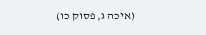(איכה ג, פסוק כו)